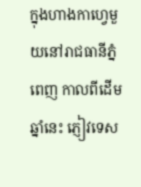ក្នុងហាងកាហ្វេមួយនៅរាជធានីភ្នំពេញ កាលពីដើមឆ្នាំនេះ ភ្ញៀវទេស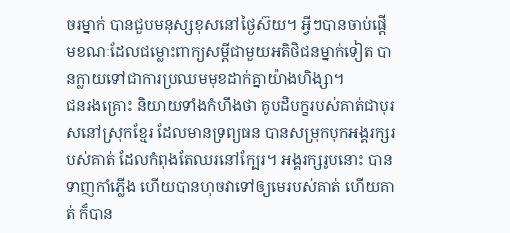ចរម្នាក់ បានជួបមនុស្សខុសនៅថ្ងៃស៊យ។ អ្វីៗបានចាប់ផ្តើមខណៈដែលជម្លោះពាក្យសម្តីជាមួយអតិថិជនម្នាក់ទៀត បានក្លាយទៅជាការប្រឈមមុខដាក់គ្នាយ៉ាងហិង្សា។
ជនរងគ្រោះ និយាយទាំងកំហឹងថា គូបដិបក្ខរបស់គាត់ជាបុរសនៅស្រុកខ្មែរ ដែលមានទ្រព្យធន បានសម្រុកបុកអង្គរក្សរបស់គាត់ ដែលកំពុងតែឈរនៅក្បែរ។ អង្គរក្សរូបនោះ បានទាញកាំភ្លើង ហើយបានហុចវាទៅឲ្យមេរបស់គាត់ ហើយគាត់ ក៏បាន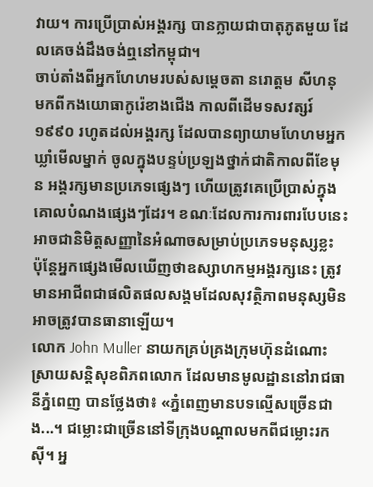វាយ។ ការប្រើប្រាស់អង្គរក្ស បានក្លាយជាបាតុភូតមួយ ដែលគេចង់ដឹងចង់ឮនៅកម្ពុជា។
ចាប់តាំងពីអ្នកហែហមរបស់សម្តេចតា នរោត្តម សីហនុ មកពីកងយោធាកូរ៉េខាងជើង កាលពីដើមទសវត្សរ៍ ១៩៩០ រហូតដល់អង្គរក្ស ដែលបានព្យាយាមហែហមអ្នកឃ្លាំមើលម្នាក់ ចូលក្នុងបន្ទប់ប្រឡងថ្នាក់ជាតិកាលពីខែមុន អង្គរក្សមានប្រភេទផ្សេងៗ ហើយត្រូវគេប្រើប្រាស់ក្នុងគោលបំណងផ្សេងៗដែរ។ ខណៈដែលការការពារបែបនេះ អាចជានិមិត្តសញ្ញានៃអំណាចសម្រាប់ប្រភេទមនុស្សខ្លះ ប៉ុន្តែអ្នកផ្សេងមើលឃើញថាឧស្សាហកម្មអង្គរក្សនេះ ត្រូវមានអាជីពជាផលិតផលសង្គមដែលសុវត្ថិភាពមនុស្សមិនអាចត្រូវបានធានាឡើយ។
លោក John Muller នាយកគ្រប់គ្រងក្រុមហ៊ុនដំណោះស្រាយសន្តិសុខពិភពលោក ដែលមានមូលដ្ឋាននៅរាជធានីភ្នំពេញ បានថ្លែងថា៖ «ភ្នំពេញមានបទល្មើសច្រើនជាង...។ ជម្លោះជាច្រើននៅទីក្រុងបណ្តាលមកពីជម្លោះរកស៊ី។ អ្ន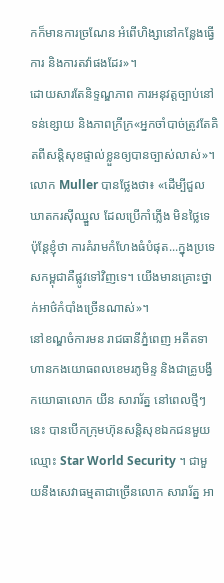កក៏មានការច្រណែន អំពើហិង្សានៅកន្លែងធ្វើការ និងការតវ៉ាផងដែរ»។
ដោយសារតែនិទ្ទណ្ឌភាព ការអនុវត្តច្បាប់នៅទន់ខ្សោយ និងភាពក្រីក្រ«អ្នកចាំបាច់ត្រូវតែគិតពីសន្តិសុខផ្ទាល់ខ្លួនឲ្យបានច្បាស់លាស់»។
លោក Muller បានថ្លែងថា៖ «ដើម្បីជួលឃាតករស៊ីឈ្នួល ដែលប្រើកាំភ្លើង មិនថ្លៃទេ ប៉ុន្តែខ្ញុំថា ការគំរាមកំហែងធំបំផុត...ក្នុងប្រទេសកម្ពុជាគឺផ្លូវទៅវិញទេ។ យើងមានគ្រោះថ្នាក់អាថ៌កំបាំងច្រើនណាស់»។
នៅខណ្ឌចំការមន រាជធានីភ្នំពេញ អតីតទាហានកងយោធពលខេមរភូមិន្ទ និងជាគ្រូបង្វឹកយោធាលោក យីន សារារ័ត្ន នៅពេលថ្មីៗនេះ បានបើកក្រុមហ៊ុនសន្តិសុខឯកជនមួយឈ្មោះ Star World Security ។ ជាមួយនឹងសេវាធម្មតាជាច្រើនលោក សារារ័ត្ន អា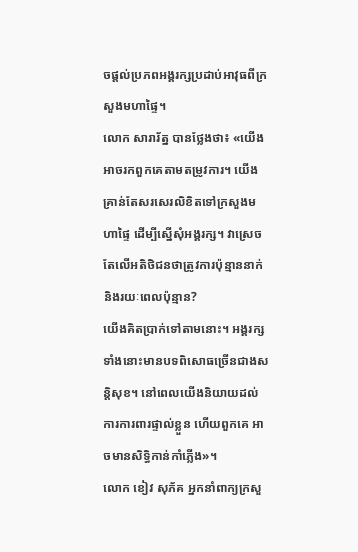ចផ្តល់ប្រភពអង្គរក្សប្រដាប់អាវុធពីក្រសួងមហាផ្ទៃ។
លោក សារារ័ត្ន បានថ្លែងថា៖ «យើង អាចរកពួកគេតាមតម្រូវការ។ យើងគ្រាន់តែសរសេរលិខិតទៅក្រសួងមហាផ្ទៃ ដើម្បីស្នើសុំអង្គរក្ស។ វាស្រេចតែលើអតិថិជនថាត្រូវការប៉ុន្មាននាក់ និងរយៈពេលប៉ុន្មាន?
យើងគិតប្រាក់ទៅតាមនោះ។ អង្គរក្សទាំងនោះមានបទពិសោធច្រើនជាងសន្តិសុខ។ នៅពេលយើងនិយាយដល់ការការពារផ្ទាល់ខ្លួន ហើយពួកគេ អាចមានសិទ្ធិកាន់កាំភ្លើង»។
លោក ខៀវ សុភ័គ អ្នកនាំពាក្យក្រសួ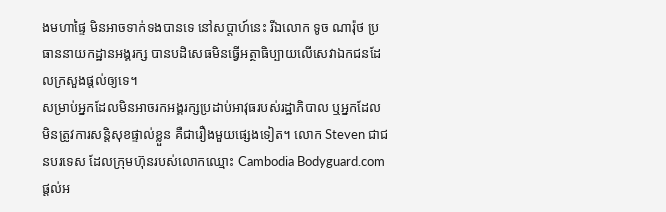ងមហាផ្ទៃ មិនអាចទាក់ទងបានទេ នៅសប្តាហ៍នេះ រីឯលោក ទូច ណារ៉ុថ ប្រធាននាយកដ្ឋានអង្គរក្ស បានបដិសេធមិនធ្វើអត្ថាធិប្បាយលើសេវាឯកជនដែលក្រសួងផ្តល់ឲ្យទេ។
សម្រាប់អ្នកដែលមិនអាចរកអង្គរក្សប្រដាប់អាវុធរបស់រដ្ឋាភិបាល ឬអ្នកដែលមិនត្រូវការសន្តិសុខផ្ទាល់ខ្លួន គឺជារឿងមួយផ្សេងទៀត។ លោក Steven ជាជនបរទេស ដែលក្រុមហ៊ុនរបស់លោកឈ្មោះ Cambodia Bodyguard.com ផ្តល់អ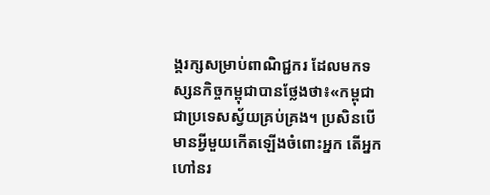ង្គរក្សសម្រាប់ពាណិជ្ជករ ដែលមកទស្សនកិច្ចកម្ពុជាបានថ្លែងថា៖«កម្ពុជា ជាប្រទេសស្វ័យគ្រប់គ្រង។ ប្រសិនបើមានអ្វីមួយកើតឡើងចំពោះអ្នក តើអ្នកហៅនរ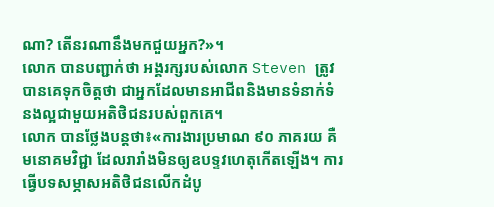ណា? តើនរណានឹងមកជួយអ្នក?»។
លោក បានបញ្ជាក់ថា អង្គរក្សរបស់លោក Steven ត្រូវបានគេទុកចិត្តថា ជាអ្នកដែលមានអាជីពនិងមានទំនាក់ទំនងល្អជាមួយអតិថិជនរបស់ពួកគេ។
លោក បានថ្លែងបន្តថា៖«ការងារប្រមាណ ៩០ ភាគរយ គឺមនោគមវិជ្ជា ដែលរារាំងមិនឲ្យឧបទ្ទវហេតុកើតឡើង។ ការធ្វើបទសម្ភាសអតិថិជនលើកដំបូ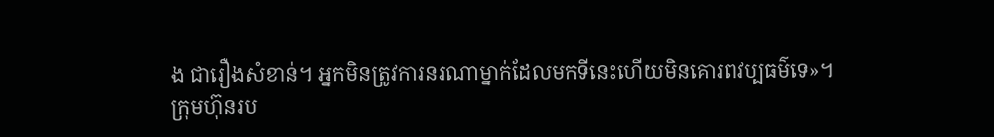ង ជារឿងសំខាន់។ អ្នកមិនត្រូវការនរណាម្នាក់ដែលមកទីនេះហើយមិនគោរពវប្បធម៌ទេ»។
ក្រុមហ៊ុនរប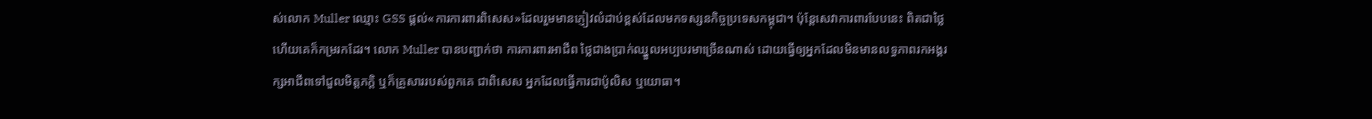ស់លោក Muller ឈ្មោះ GSS ផ្តល់«ការការពារពិសេស»ដែលរួមមានភ្ញៀវលំដាប់ខ្ពស់ដែលមកទស្សនកិច្ចប្រទេសកម្ពុជា។ ប៉ុន្តែសេវាការពារបែបនេះ ពិតជាថ្លៃ ហើយគេក៏កម្ររកដែរ។ លោក Muller បានបញ្ជាក់ថា ការការពារអាជីព ថ្លៃជាងប្រាក់ឈ្នួលអប្បបរមាច្រើនណាស់ ដោយធ្វើឲ្យអ្នកដែលមិនមានលទ្ធភាពរកអង្គរក្សអាជីពទៅជួលមិត្តភក្តិ ឬក៏គ្រួសាររបស់ពួកគេ ជាពិសេស អ្នកដែលធ្វើការជាប៉ូលិស ឬយោធា។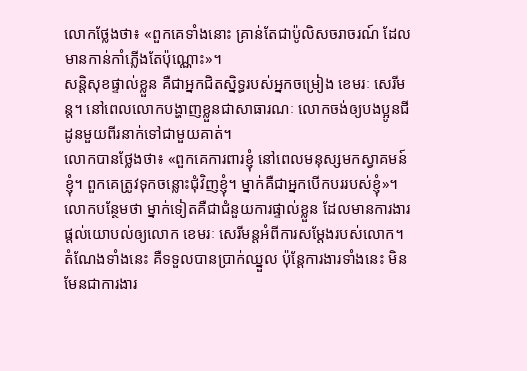លោកថ្លែងថា៖ «ពួកគេទាំងនោះ គ្រាន់តែជាប៉ូលិសចរាចរណ៍ ដែលមានកាន់កាំភ្លើងតែប៉ុណ្ណោះ»។
សន្តិសុខផ្ទាល់ខ្លួន គឺជាអ្នកជិតស្និទ្ធរបស់អ្នកចម្រៀង ខេមរៈ សេរីមន្ត។ នៅពេលលោកបង្ហាញខ្លួនជាសាធារណៈ លោកចង់ឲ្យបងប្អូនជីដូនមួយពីរនាក់ទៅជាមួយគាត់។
លោកបានថ្លែងថា៖ «ពួកគេការពារខ្ញុំ នៅពេលមនុស្សមកស្វាគមន៍ខ្ញុំ។ ពួកគេត្រូវទុកចន្លោះជុំវិញខ្ញុំ។ ម្នាក់គឺជាអ្នកបើកបររបស់ខ្ញុំ»។ លោកបន្ថែមថា ម្នាក់ទៀតគឺជាជំនួយការផ្ទាល់ខ្លួន ដែលមានការងារផ្តល់យោបល់ឲ្យលោក ខេមរៈ សេរីមន្តអំពីការសម្តែងរបស់លោក។
តំណែងទាំងនេះ គឺទទួលបានប្រាក់ឈ្នួល ប៉ុន្តែការងារទាំងនេះ មិនមែនជាការងារ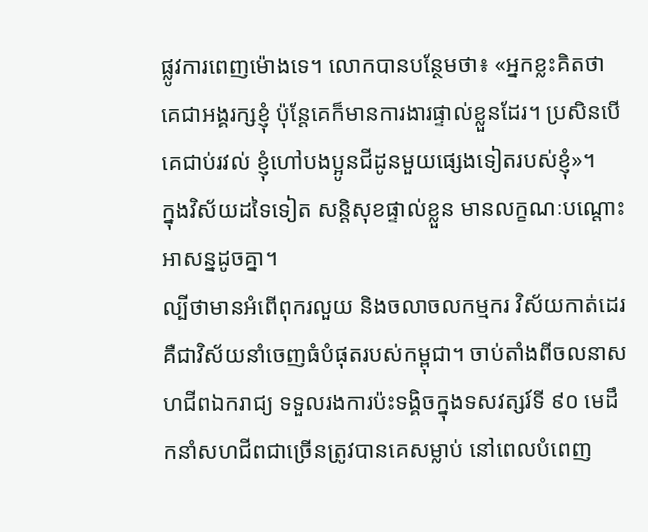ផ្លូវការពេញម៉ោងទេ។ លោកបានបន្ថែមថា៖ «អ្នកខ្លះគិតថា គេជាអង្គរក្សខ្ញុំ ប៉ុន្តែគេក៏មានការងារផ្ទាល់ខ្លួនដែរ។ ប្រសិនបើគេជាប់រវល់ ខ្ញុំហៅបងប្អូនជីដូនមួយផ្សេងទៀតរបស់ខ្ញុំ»។
ក្នុងវិស័យដទៃទៀត សន្តិសុខផ្ទាល់ខ្លួន មានលក្ខណៈបណ្តោះអាសន្នដូចគ្នា។
ល្បីថាមានអំពើពុករលួយ និងចលាចលកម្មករ វិស័យកាត់ដេរ គឺជាវិស័យនាំចេញធំបំផុតរបស់កម្ពុជា។ ចាប់តាំងពីចលនាសហជីពឯករាជ្យ ទទួលរងការប៉ះទង្គិចក្នុងទសវត្សរ៍ទី ៩០ មេដឹកនាំសហជីពជាច្រើនត្រូវបានគេសម្លាប់ នៅពេលបំពេញ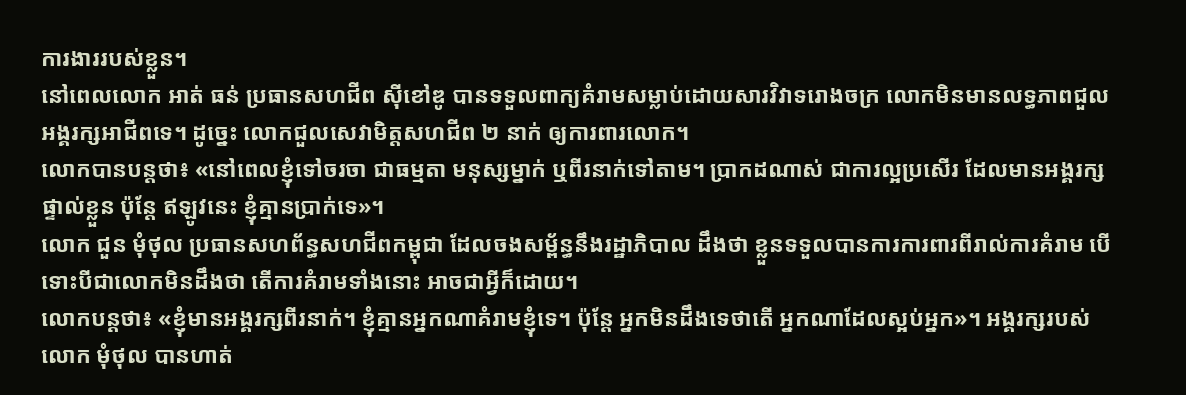ការងាររបស់ខ្លួន។
នៅពេលលោក អាត់ ធន់ ប្រធានសហជីព ស៊ីខៅឌូ បានទទួលពាក្យគំរាមសម្លាប់ដោយសារវិវាទរោងចក្រ លោកមិនមានលទ្ធភាពជួលអង្គរក្សអាជីពទេ។ ដូច្នេះ លោកជួលសេវាមិត្តសហជីព ២ នាក់ ឲ្យការពារលោក។
លោកបានបន្តថា៖ «នៅពេលខ្ញុំទៅចរចា ជាធម្មតា មនុស្សម្នាក់ ឬពីរនាក់ទៅតាម។ ប្រាកដណាស់ ជាការល្អប្រសើរ ដែលមានអង្គរក្សផ្ទាល់ខ្លួន ប៉ុន្តែ ឥឡូវនេះ ខ្ញុំគ្មានប្រាក់ទេ»។
លោក ជួន មុំថុល ប្រធានសហព័ន្ធសហជីពកម្ពុជា ដែលចងសម្ព័ន្ធនឹងរដ្ឋាភិបាល ដឹងថា ខ្លួនទទួលបានការការពារពីរាល់ការគំរាម បើទោះបីជាលោកមិនដឹងថា តើការគំរាមទាំងនោះ អាចជាអ្វីក៏ដោយ។
លោកបន្តថា៖ «ខ្ញុំមានអង្គរក្សពីរនាក់។ ខ្ញុំគ្មានអ្នកណាគំរាមខ្ញុំទេ។ ប៉ុន្តែ អ្នកមិនដឹងទេថាតើ អ្នកណាដែលស្អប់អ្នក»។ អង្គរក្សរបស់លោក មុំថុល បានហាត់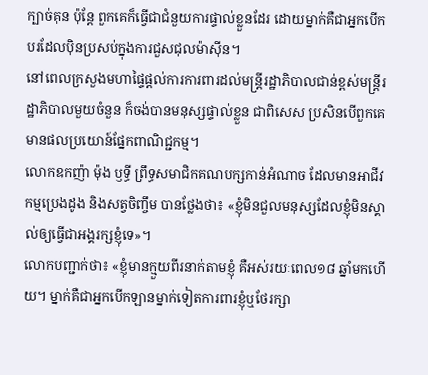ក្បាច់គុន ប៉ុន្តែ ពួកគេក៏ធ្វើជាជំនួយការផ្ទាល់ខ្លួនដែរ ដោយម្នាក់គឺជាអ្នកបើកបរដែលប៉ិនប្រសប់ក្នុងការជួសជុលម៉ាស៊ីន។
នៅពេលក្រសួងមហាផ្ទៃផ្តល់ការការពារដល់មន្រ្តីរដ្ឋាភិបាលជាន់ខ្ពស់មន្រ្តីរដ្ឋាភិបាលមួយចំនួន ក៏ចង់បានមនុស្សផ្ទាល់ខ្លួន ជាពិសេស ប្រសិនបើពួកគេមានផលប្រយោន៍ផ្នែកពាណិជ្ជកម្ម។
លោកឧកញ៉ា ម៉ុង ឫទ្ធី ព្រឹទ្ធសមាជិកគណបក្សកាន់អំណាច ដែលមានអាជីវកម្មប្រេងដូង និងសត្វចិញ្ចឹម បានថ្លែងថា៖ «ខ្ញុំមិនជួលមនុស្សដែលខ្ញុំមិនស្គាល់ឲ្យធ្វើជាអង្គរក្សខ្ញុំទេ»។
លោកបញ្ជាក់ថា៖ «ខ្ញុំមានក្មួយពីរនាក់តាមខ្ញុំ គឺអស់រយៈពេល១៨ ឆ្នាំមកហើយ។ ម្នាក់គឺជាអ្នកបើកឡានម្នាក់ទៀតការពារខ្ញុំឬថែរក្សា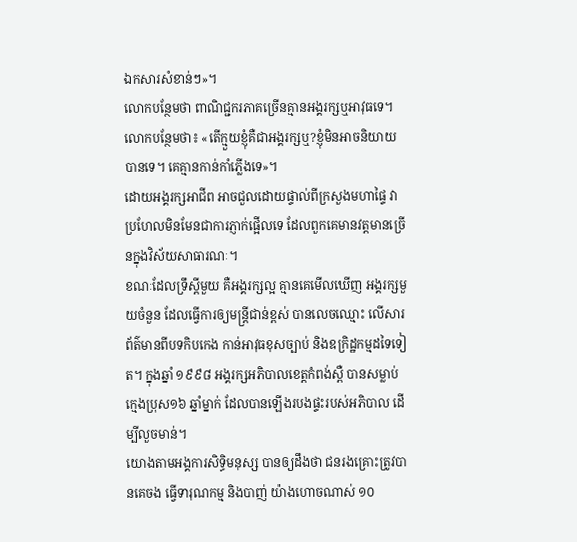ឯកសារសំខាន់ៗ»។
លោកបន្ថែមថា ពាណិជ្ជករភាគច្រើនគ្មានអង្គរក្សឬអាវុធទេ។ លោកបន្ថែមថា៖ «តើក្មួយខ្ញុំគឺជាអង្គរក្សឬ?ខ្ញុំមិនអាចនិយាយបានទេ។ គេគ្មានកាន់កាំភ្លើងទេ»។
ដោយអង្គរក្សអាជីព អាចជួលដោយផ្ទាល់ពីក្រសួងមហាផ្ទៃ វាប្រហែលមិនមែនជាការភ្ញាក់ផ្អើលទេ ដែលពួកគេមានវត្តមានច្រើនក្នុងវិស័យសាធារណៈ។
ខណៈដែលទ្រឹស្តីមួយ គឺអង្គរក្សល្អ គ្មានគេមើលឃើញ អង្គរក្សមួយចំនួន ដែលធ្វើការឲ្យមន្រ្តីជាន់ខ្ពស់ បានលេចឈ្មោះ លើសារព័ត៌មានពីបទកិបកេង កាន់អាវុធខុសច្បាប់ និងឧក្រិដ្ឋកម្មដទៃទៀត។ ក្នុងឆ្នាំ ១៩៩៨ អង្គរក្សអភិបាលខេត្តកំពង់ស្ពឺ បានសម្លាប់ក្មេងប្រុស១៦ ឆ្នាំម្នាក់ ដែលបានឡើងរបងផ្ទះរបស់អភិបាល ដើម្បីលួចមាន់។
យោងតាមអង្គការសិទិ្ធមនុស្ស បានឲ្យដឹងថា ជនរងគ្រោះត្រូវបានគេចង ធ្វើទារុណកម្ម និងបាញ់ យ៉ាងហោចណាស់ ១០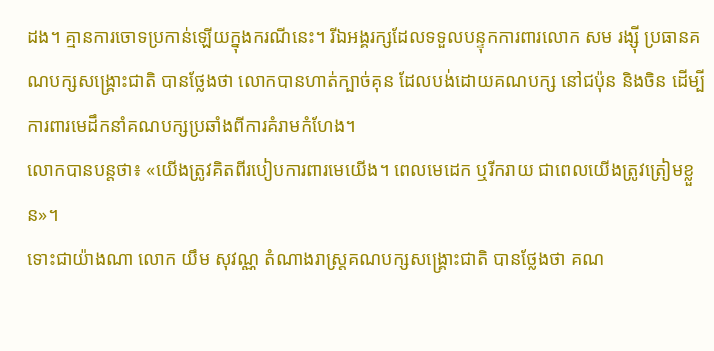ដង។ គ្មានការចោទប្រកាន់ឡើយក្នុងករណីនេះ។ រីឯអង្គរក្សដែលទទួលបន្ទុកការពារលោក សម រង្ស៊ី ប្រធានគណបក្សសង្គ្រោះជាតិ បានថ្លែងថា លោកបានហាត់ក្បាច់គុន ដែលបង់ដោយគណបក្ស នៅជប៉ុន និងចិន ដើម្បីការពារមេដឹកនាំគណបក្សប្រឆាំងពីការគំរាមកំហែង។
លោកបានបន្តថា៖ «យើងត្រូវគិតពីរបៀបការពារមេយើង។ ពេលមេដេក ឬរីករាយ ជាពេលយើងត្រូវត្រៀមខ្លួន»។
ទោះជាយ៉ាងណា លោក យឹម សុវណ្ណ តំណាងរាស្រ្តគណបក្សសង្គ្រោះជាតិ បានថ្លែងថា គណ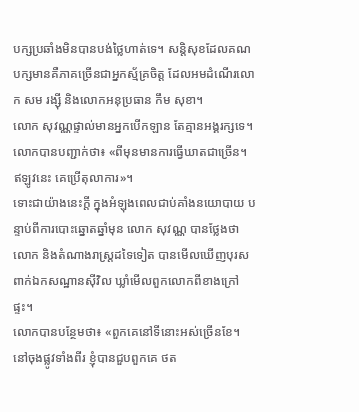បក្សប្រឆាំងមិនបានបង់ថ្លៃហាត់ទេ។ សន្តិសុខដែលគណបក្សមានគឺភាគច្រើនជាអ្នកស្ម័គ្រចិត្ត ដែលអមដំណើរលោក សម រង្ស៊ី និងលោកអនុប្រធាន កឹម សុខា។
លោក សុវណ្ណផ្ទាល់មានអ្នកបើកឡាន តែគ្មានអង្គរក្សទេ។ លោកបានបញ្ជាក់ថា៖ «ពីមុនមានការធ្វើឃាតជាច្រើន។ ឥឡូវនេះ គេប្រើតុលាការ»។
ទោះជាយ៉ាងនេះក្តី ក្នុងអំឡុងពេលជាប់គាំងនយោបាយ បន្ទាប់ពីការបោះឆ្នោតឆ្នាំមុន លោក សុវណ្ណ បានថ្លែងថា លោក និងតំណាងរាស្រ្តដទៃទៀត បានមើលឃើញបុរសពាក់ឯកសណ្ឋានស៊ីវិល ឃ្លាំមើលពួកលោកពីខាងក្រៅផ្ទះ។
លោកបានបន្ថែមថា៖ «ពួកគេនៅទីនោះអស់ច្រើនខែ។ នៅចុងផ្លូវទាំងពីរ ខ្ញុំបានជួបពួកគេ ថត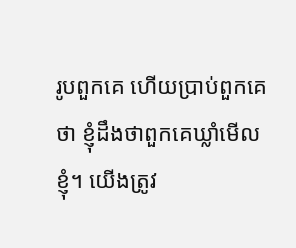រូបពួកគេ ហើយប្រាប់ពួកគេថា ខ្ញុំដឹងថាពួកគេឃ្លាំមើលខ្ញុំ។ យើងត្រូវ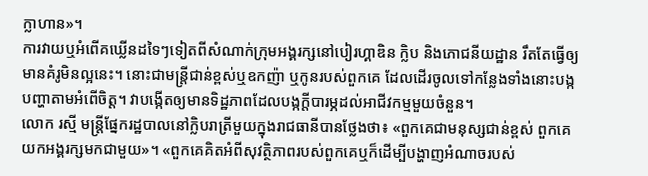ក្លាហាន»។
ការវាយឬអំពើគឃ្លើនដទៃៗទៀតពីសំណាក់ក្រុមអង្គរក្សនៅបៀរហ្គាឌិន ក្លិប និងភោជនីយដ្ឋាន រឹតតែធ្វើឲ្យមានគំរូមិនល្អនេះ។ នោះជាមន្រ្តីជាន់ខ្ពស់ឬឧកញ៉ា ឬកូនរបស់ពួកគេ ដែលដើរចូលទៅកន្លែងទាំងនោះបង្កបញ្ហាតាមអំពើចិត្ត។ វាបង្កើតឲ្យមានទិដ្ឋភាពដែលបង្កក្តីបារម្ភដល់អាជីវកម្មមួយចំនួន។
លោក រស្មី មន្រ្តីផ្នែករដ្ឋបាលនៅក្លិបរាត្រីមួយក្នុងរាជធានីបានថ្លែងថា៖ «ពួកគេជាមនុស្សជាន់ខ្ពស់ ពួកគេយកអង្គរក្សមកជាមួយ»។ «ពួកគេគិតអំពីសុវត្ថិភាពរបស់ពួកគេឬក៏ដើម្បីបង្ហាញអំណាចរបស់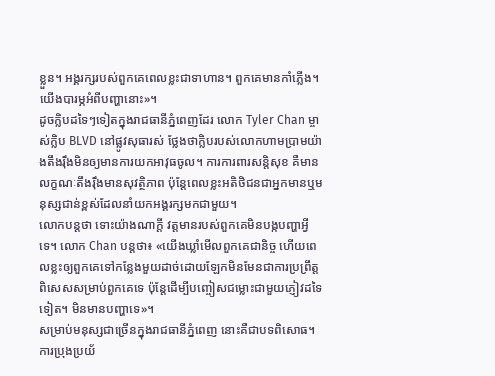ខ្លួន។ អង្គរក្សរបស់ពួកគេពេលខ្លះជាទាហាន។ ពួកគេមានកាំភ្លើង។ យើងបារម្ភអំពីបញ្ហានោះ»។
ដូចក្លិបដទៃៗទៀតក្នុងរាជធានីភ្នំពេញដែរ លោក Tyler Chan ម្ចាស់ក្លិប BLVD នៅផ្លូវសុធារស់ ថ្លែងថាក្លិបរបស់លោកហាមប្រាមយ៉ាងតឹងរ៉ឹងមិនឲ្យមានការយកអាវុធចូល។ ការការពារសន្តិសុខ គឺមានលក្ខណៈតឹងរ៉ឹងមានសុវត្ថិភាព ប៉ុន្តែពេលខ្លះអតិថិជនជាអ្នកមានឬមនុស្សជាន់ខ្ពស់ដែលនាំយកអង្គរក្សមកជាមួយ។
លោកបន្តថា ទោះយ៉ាងណាក្តី វត្តមានរបស់ពួកគេមិនបង្កបញ្ហាអ្វីទេ។ លោក Chan បន្តថា៖ «យើងឃ្លាំមើលពួកគេជានិច្ច ហើយពេលខ្លះឲ្យពួកគេទៅកន្លែងមួយដាច់ដោយឡែកមិនមែនជាការប្រព្រឹត្តពិសេសសម្រាប់ពួកគេទេ ប៉ុន្តែដើម្បីបញ្ចៀសជម្លោះជាមួយភ្ញៀវដទៃទៀត។ មិនមានបញ្ហាទេ»។
សម្រាប់មនុស្សជាច្រើនក្នុងរាជធានីភ្នំពេញ នោះគឺជាបទពិសោធ។ ការប្រុងប្រយ័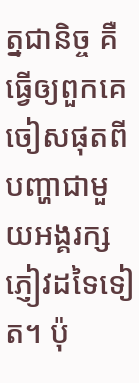ត្នជានិច្ច គឺធ្វើឲ្យពួកគេចៀសផុតពីបញ្ហាជាមួយអង្គរក្សភ្ញៀវដទៃទៀត។ ប៉ុ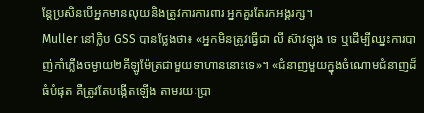ន្តែប្រសិនបើអ្នកមានលុយនិងត្រូវការការពារ អ្នកគួរតែរកអង្គរក្ស។
Muller នៅក្លិប GSS បានថ្លែងថា៖ «អ្នកមិនត្រូវធ្វើជា លី ស៊ាវឡុង ទេ ឬដើម្បីឈ្នះការបាញ់កាំភ្លើងចម្ងាយ២គីឡូម៉ែត្រជាមួយទាហាននោះទេ»។ «ជំនាញមួយក្នុងចំណោមជំនាញដ៏ធំបំផុត គឺត្រូវតែបង្កើតឡើង តាមរយៈប្រា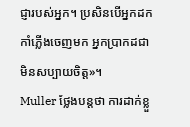ជ្ញារបស់អ្នក។ ប្រសិនបើអ្នកដកកាំភ្លើងចេញមក អ្នកប្រាកដជាមិនសប្បាយចិត្ត»។
Muller ថ្លែងបន្តថា ការដាក់ខ្លួ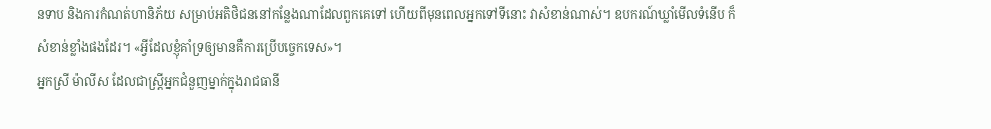នទាប និងការកំណត់ហានិភ័យ សម្រាប់អតិថិជននៅកន្លែងណាដែលពួកគេទៅ ហើយពីមុនពេលអ្នកទៅទីនោះ វាសំខាន់ណាស់។ ឧបករណ៍ឃ្លាំមើលទំនើប ក៏សំខាន់ខ្លាំងផងដែរ។ «អ្វីដែលខ្ញុំគាំទ្រឲ្យមានគឺការប្រើបច្ចេកទេស»។
អ្នកស្រី ម៉ាលីស ដែលជាស្រ្តីអ្នកជំនួញម្នាក់ក្នុងរាជធានី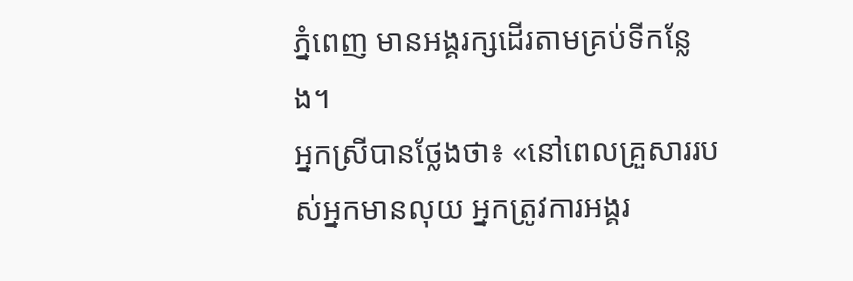ភ្នំពេញ មានអង្គរក្សដើរតាមគ្រប់ទីកន្លែង។
អ្នកស្រីបានថ្លែងថា៖ «នៅពេលគ្រួសាររបស់អ្នកមានលុយ អ្នកត្រូវការអង្គរ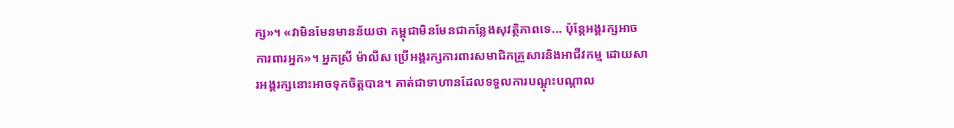ក្ស»។ «វាមិនមែនមានន័យថា កម្ពុជាមិនមែនជាកន្លែងសុវត្ថិភាពទេ... ប៉ុន្តែអង្គរក្សអាចការពារអ្នក»។ អ្នកស្រី ម៉ាលីស ប្រើអង្គរក្សការពារសមាជិកគ្រួសារនិងអាជីវកម្ម ដោយសារអង្គរក្សនោះអាចទុកចិត្តបាន។ គាត់ជាទាហានដែលទទួលការបណ្តុះបណ្តាល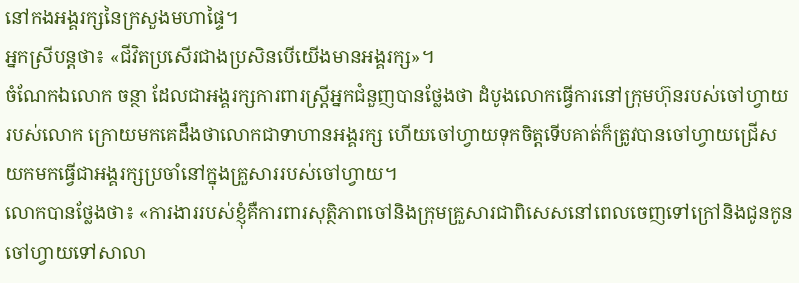នៅកងអង្គរក្សនៃក្រសួងមហាផ្ទៃ។
អ្នកស្រីបន្តថា៖ «ជីវិតប្រសើរជាងប្រសិនបើយើងមានអង្គរក្ស»។
ចំណែកឯលោក ចន្ថា ដែលជាអង្គរក្សការពារស្ត្រីអ្នកជំនួញបានថ្លែងថា ដំបូងលោកធ្វើការនៅក្រុមហ៊ុនរបស់ចៅហ្វាយរបស់លោក ក្រោយមកគេដឹងថាលោកជាទាហានអង្គរក្ស ហើយចៅហ្វាយទុកចិត្តទើបគាត់ក៏ត្រូវបានចៅហ្វាយជ្រើសយកមកធ្វើជាអង្គរក្សប្រចាំនៅក្នុងគ្រួសាររបស់ចៅហ្វាយ។
លោកបានថ្លែងថា៖ «ការងាររបស់ខ្ញុំគឺការពារសុត្ថិភាពចៅនិងក្រុមគ្រួសារជាពិសេសនៅពេលចេញទៅក្រៅនិងជូនកូនចៅហ្វាយទៅសាលា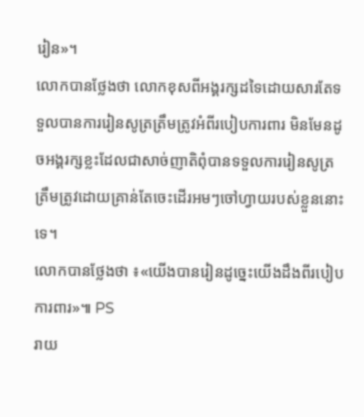រៀន»។
លោកបានថ្លែងថា លោកខុសពីអង្គរក្សដទៃដោយសារតែទទួលបានការរៀនសូត្រត្រឹមត្រូវអំពីរបៀបការពារ មិនមែនដូចអង្គរក្សខ្លះដែលជាសាច់ញាតិពុំបានទទួលការរៀនសូត្រត្រឹមត្រូវដោយគ្រាន់តែចេះដើរអមៗចៅហ្វាយរបស់ខ្លួននោះទេ។
លោកបានថ្លែងថា ៖«យើងបានរៀនដូច្នេះយើងដឹងពីរបៀបការពារ»៕ PS
រាយ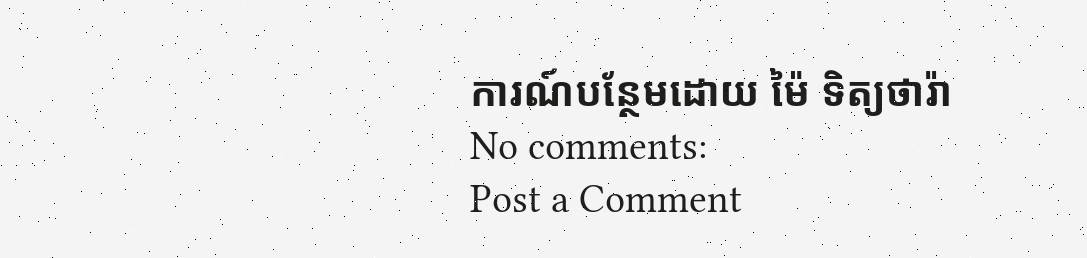ការណ៍បន្ថែមដោយ ម៉ៃ ទិត្យថារ៉ា
No comments:
Post a Comment